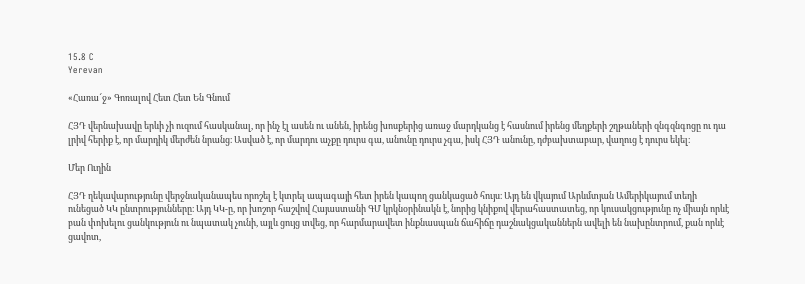15.8 C
Yerevan

«Հառա՜ջ» Գոռալով Հետ Հետ Են Գնում

ՀՅԴ վերնախավը երևի չի ուզում հասկանալ, որ ինչ էլ ասեն ու անեն, իրենց խոսքերից առաջ մարդկանց է հասնում իրենց մեղքերի շղթաների զնգզնգոցը ու դա լրիվ հերիք է, որ մարդիկ մերժեն նրանց։ Ասված է, որ մարդու աչքը դուրս գա, անունը դուրս չգա, իսկ ՀՅԴ անունը, դժբախտաբար, վաղուց է դուրս եկել։

Մեր Ուղին

ՀՅԴ ղեկավարությունը վերջնականապես որոշել է կտրել ապագայի հետ իրեն կապող ցանկացած հույս։ Այդ են վկայում Արևմտյան Ամերիկայում տեղի ունեցած ԿԿ ընտրությունները։ Այդ ԿԿ‑ը, որ խոշոր հաշվով Հայաստանի ԳՄ կրկնօրինակն է, նորից կնիքով վերահաստատեց, որ կուսակցությունը ոչ միայն որևէ բան փոխելու ցանկություն ու նպատակ չունի, այլև ցույց տվեց, որ հարմարավետ ինքնասպան ճահիճը դաշնակցականներն ավելի են նախընտրում, քան որևէ ցավոտ,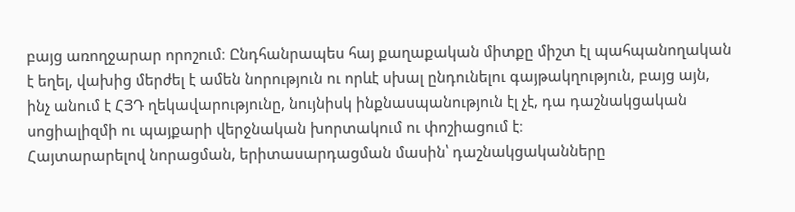բայց առողջարար որոշում։ Ընդհանրապես հայ քաղաքական միտքը միշտ էլ պահպանողական է եղել, վախից մերժել է ամեն նորություն ու որևէ սխալ ընդունելու գայթակղություն, բայց այն, ինչ անում է ՀՅԴ ղեկավարությունը, նույնիսկ ինքնասպանություն էլ չէ, դա դաշնակցական սոցիալիզմի ու պայքարի վերջնական խորտակում ու փոշիացում է։
Հայտարարելով նորացման, երիտասարդացման մասին՝ դաշնակցականները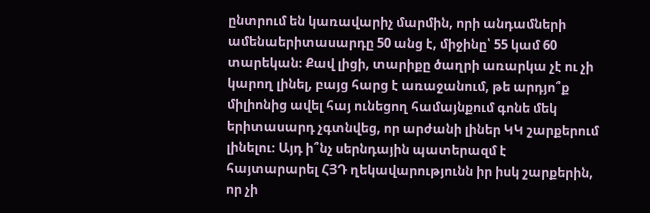ընտրում են կառավարիչ մարմին, որի անդամների ամենաերիտասարդը 50 անց է, միջինը՝ 55 կամ 60 տարեկան։ Քավ լիցի, տարիքը ծաղրի առարկա չէ ու չի կարող լինել, բայց հարց է առաջանում, թե արդյո՞ք միլիոնից ավել հայ ունեցող համայնքում գոնե մեկ երիտասարդ չգտնվեց, որ արժանի լիներ ԿԿ շարքերում լինելու։ Այդ ի՞նչ սերնդային պատերազմ է հայտարարել ՀՅԴ ղեկավարությունն իր իսկ շարքերին, որ չի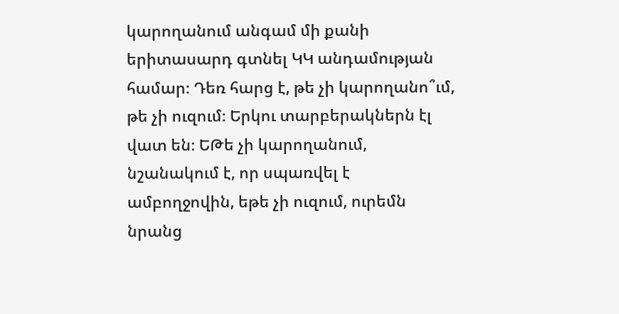կարողանում անգամ մի քանի երիտասարդ գտնել ԿԿ անդամության համար։ Դեռ հարց է, թե չի կարողանո՞ւմ, թե չի ուզում։ Երկու տարբերակներն էլ վատ են։ ԵԹե չի կարողանում, նշանակում է, որ սպառվել է ամբողջովին, եթե չի ուզում, ուրեմն նրանց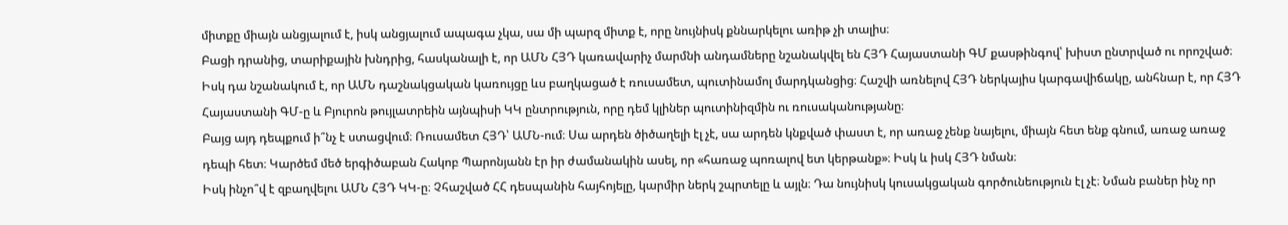միտքը միայն անցյալում է, իսկ անցյալում ապագա չկա, սա մի պարզ միտք է, որը նույնիսկ քննարկելու առիթ չի տալիս։
Բացի դրանից, տարիքային խնդրից, հասկանալի է, որ ԱՄՆ ՀՅԴ կառավարիչ մարմնի անդամները նշանակվել են ՀՅԴ Հայաստանի ԳՄ քասթինգով՝ խիստ ընտրված ու որոշված։ Իսկ դա նշանակում է, որ ԱՄՆ դաշնակցական կառույցը ևս բաղկացած է ռուսամետ, պուտինամոլ մարդկանցից։ Հաշվի առնելով ՀՅԴ ներկայիս կարգավիճակը, անհնար է, որ ՀՅԴ Հայաստանի ԳՄ‑ը և Բյուրոն թույլատրեին այնպիսի ԿԿ ընտրություն, որը դեմ կլիներ պուտինիզմին ու ռուսականությանը։
Բայց այդ դեպքում ի՞նչ է ստացվում։ Ռուսամետ ՀՅԴ՝ ԱՄՆ-ում։ Սա արդեն ծիծաղելի էլ չէ, սա արդեն կնքված փաստ է, որ առաջ չենք նայելու, միայն հետ ենք գնում, առաջ առաջ դեպի հետ։ Կարծեմ մեծ երգիծաբան Հակոբ Պարոնյանն էր իր ժամանակին ասել, որ «հառաջ պոռալով ետ կերթանք»։ Իսկ և իսկ ՀՅԴ նման։
Իսկ ինչո՞վ է զբաղվելու ԱՄՆ ՀՅԴ ԿԿ‑ը։ Չհաշված ՀՀ դեսպանին հայհոյելը, կարմիր ներկ շպրտելը և այլն։ Դա նույնիսկ կուսակցական գործունեություն էլ չէ։ Նման բաներ ինչ որ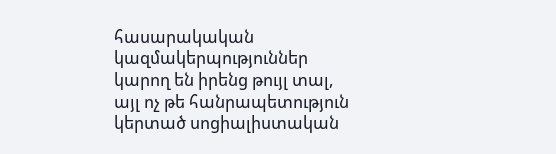հասարակական կազմակերպություններ կարող են իրենց թույլ տալ, այլ ոչ թե հանրապետություն կերտած սոցիալիստական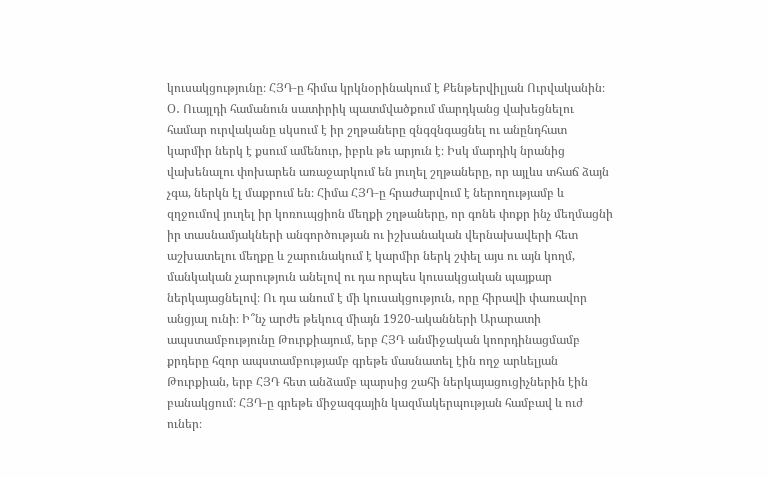կուսակցությունը։ ՀՅԴ‑ը հիմա կրկնօրինակում է Քենթերվիլյան Ուրվականին։ Օ․ Ուայլդի համանուն սատիրիկ պատմվածքում մարդկանց վախեցնելու համար ուրվականը սկսում է իր շղթաները զնգզնգացնել ու անընդհատ կարմիր ներկ է քսում ամենուր, իբրև թե արյուն է։ Իսկ մարդիկ նրանից վախենալու փոխարեն առաջարկում են յուղել շղթաները, որ այլևս տհաճ ձայն չգա, ներկն էլ մաքրում են։ Հիմա ՀՅԴ‑ը հրաժարվում է ներողությամբ և զղջումով յուղել իր կոռուպցիոն մեղքի շղթաները, որ գոնե փոքր ինչ մեղմացնի իր տասնամյակների անգործության ու իշխանական վերնախավերի հետ աշխատելու մեղքը և շարունակում է կարմիր ներկ շփել այս ու այն կողմ, մանկական չարություն անելով ու դա որպես կուսակցական պայքար ներկայացնելով։ Ու դա անում է մի կուսակցություն, որը հիրավի փառավոր անցյալ ունի։ Ի՞նչ արժե թեկուզ միայն 1920-ականների Արարատի ապստամբությունը Թուրքիայում, երբ ՀՅԴ անմիջական կոորդինացմամբ քրդերը հզոր ապստամբությամբ գրեթե մասնատել էին ողջ արևելյան Թուրքիան, երբ ՀՅԴ հետ անձամբ պարսից շահի ներկայացուցիչներին էին բանակցում։ ՀՅԴ‑ը գրեթե միջազգային կազմակերպության համբավ և ուժ ուներ։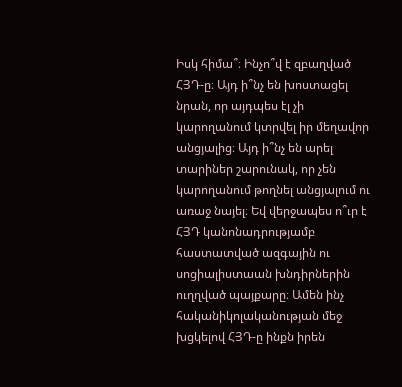Իսկ հիմա՞։ Ինչո՞վ է զբաղված ՀՅԴ‑ը։ Այդ ի՞նչ են խոստացել նրան, որ այդպես էլ չի կարողանում կտրվել իր մեղավոր անցյալից։ Այդ ի՞նչ են արել տարիներ շարունակ, որ չեն կարողանում թողնել անցյալում ու առաջ նայել։ Եվ վերջապես ո՞ւր է ՀՅԴ կանոնադրությամբ հաստատված ազգային ու սոցիալիստաան խնդիրներին ուղղված պայքարը։ Ամեն ինչ հականիկոլականության մեջ խցկելով ՀՅԴ‑ը ինքն իրեն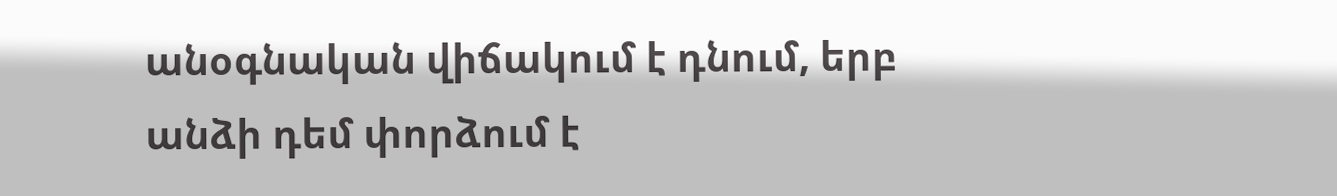անօգնական վիճակում է դնում, երբ անձի դեմ փորձում է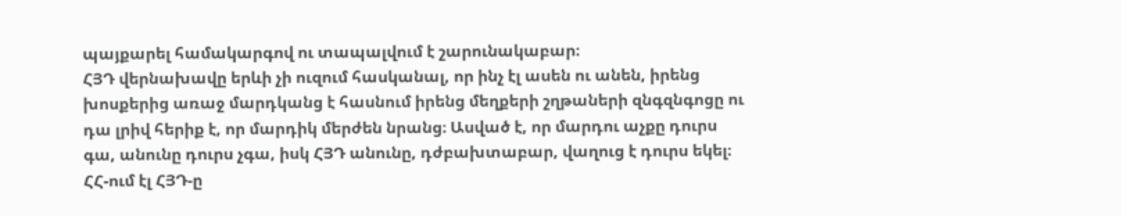պայքարել համակարգով ու տապալվում է շարունակաբար։
ՀՅԴ վերնախավը երևի չի ուզում հասկանալ, որ ինչ էլ ասեն ու անեն, իրենց խոսքերից առաջ մարդկանց է հասնում իրենց մեղքերի շղթաների զնգզնգոցը ու դա լրիվ հերիք է, որ մարդիկ մերժեն նրանց։ Ասված է, որ մարդու աչքը դուրս գա, անունը դուրս չգա, իսկ ՀՅԴ անունը, դժբախտաբար, վաղուց է դուրս եկել։
ՀՀ-ում էլ ՀՅԴ‑ը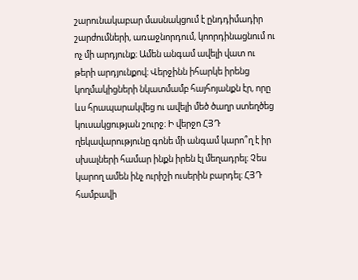շարունակաբար մասնակցում է ընդդիմադիր շարժումների, առաջնորդում, կոորդինացնում ու ոչ մի արդյունք։ Ամեն անգամ ավելի վատ ու թերի արդյունքով։ Վերջինն իհարկե իրենց կողմակիցների նկատմամբ հայհոյանքն էր, որը ևս հրապարակվեց ու ավելի մեծ ծաղր ստեղծեց կուսակցության շուրջ։ Ի վերջո ՀՅԴ ղեկավարությունը գոնե մի անգամ կարո՞ղ է իր սխալների համար ինքն իրեն էլ մեղադրել։ Չես կարող ամեն ինչ ուրիշի ուսերին բարդել։ ՀՅԴ համբավի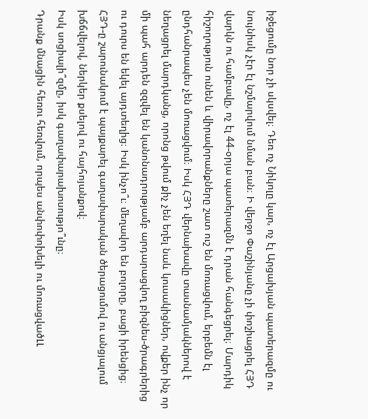իջեցումը նոր չի սկսվել։ Դեռ ոչ Նիկոլը կար, ոչ էլ Արցախյան պատերազմը ու նույնիսկ չէր էլ նշմարվում նման բան։ Ի վերջո Փաշինյանը չի փոշիացրել ՀՅԴ վարկն ու համբավը, ոչ էլ 44-օրյա պատերազմն է դրան հանգեցրել։ Մարդիկ հիշողություն ունեն և վիրավորանքները շատ ուշ են մոռացվում, երբեմն էլ ընդհանրապես չեն մոռացվում։ Իսկ ՀՅԴ վերնախավը տասնամյակներով է նեղացրել մարդկանց, որոնց թվում քիչ չեն եղել նաև կուսակիցներ, ովքեր ինչ որ մի պահ արդեն զզվել են կանոնադրությամբ արդարացվող բիզնես-ծրագրերից ու դուրս են եկել այդտեղից։ Իսկ ինչո՞ւ։ մեղավոր են բոլորը, բացի իրենցից։
ՀՅԴ‑ը շարունակում է պայքարել գաղափարական ծերացումով ու անցյալում խճճվելով, ներկեր քսելով ու հայհոյանքով։
Իսկ սոցիալի՞զմը, իսկ գաղափարախոսությո՞ւնը։
Դրանք մնացին հեռու հեռվում, որպես անփոփոխելի ու մոռացվածԼԼ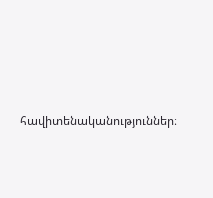հավիտենականություններ։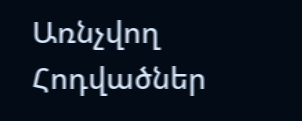Առնչվող Հոդվածներ